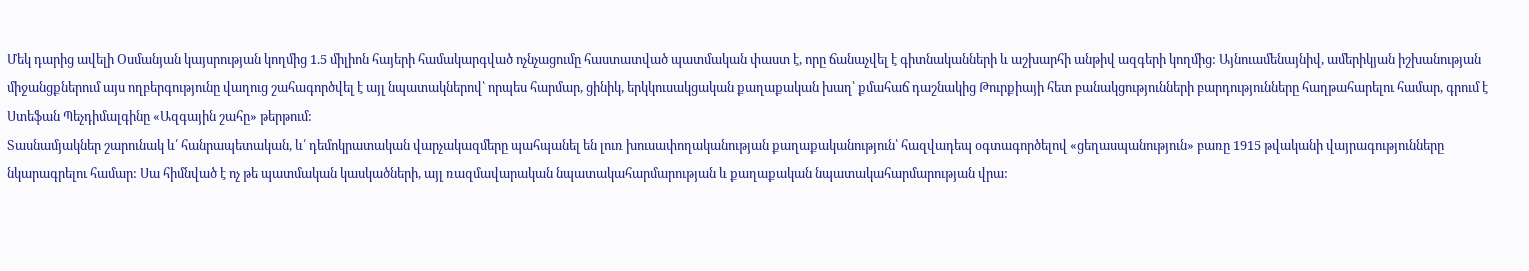Մեկ դարից ավելի Օսմանյան կայսրության կողմից 1.5 միլիոն հայերի համակարգված ոչնչացումը հաստատված պատմական փաստ է, որը ճանաչվել է գիտնականների և աշխարհի անթիվ ազգերի կողմից: Այնուամենայնիվ, ամերիկյան իշխանության միջանցքներում այս ողբերգությունը վաղուց շահագործվել է այլ նպատակներով՝ որպես հարմար, ցինիկ, երկկուսակցական քաղաքական խաղ՝ քմահաճ դաշնակից Թուրքիայի հետ բանակցությունների բարդությունները հաղթահարելու համար, գրում է Ստեֆան Պեչդիմալգինը «Ազգային շահը» թերթում:
Տասնամյակներ շարունակ և՛ հանրապետական, և՛ դեմոկրատական վարչակազմերը պահպանել են լուռ խուսափողականության քաղաքականություն՝ հազվադեպ օգտագործելով «ցեղասպանություն» բառը 1915 թվականի վայրագությունները նկարագրելու համար: Սա հիմնված է ոչ թե պատմական կասկածների, այլ ռազմավարական նպատակահարմարության և քաղաքական նպատակահարմարության վրա: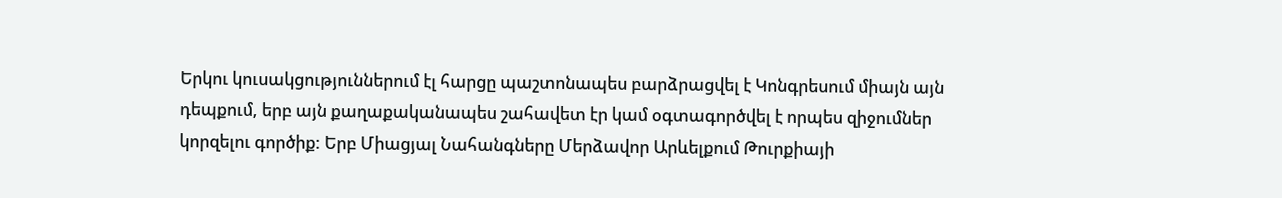Երկու կուսակցություններում էլ հարցը պաշտոնապես բարձրացվել է Կոնգրեսում միայն այն դեպքում, երբ այն քաղաքականապես շահավետ էր կամ օգտագործվել է որպես զիջումներ կորզելու գործիք: Երբ Միացյալ Նահանգները Մերձավոր Արևելքում Թուրքիայի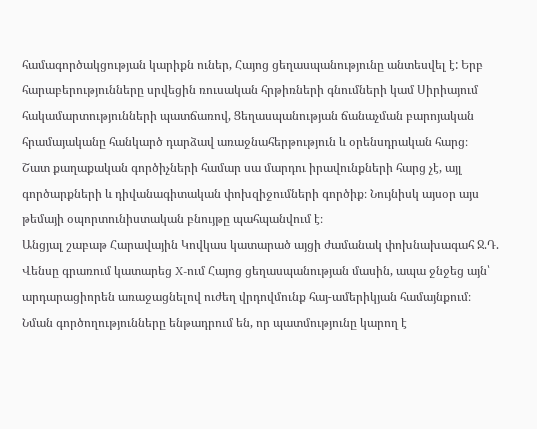համագործակցության կարիքն ուներ, Հայոց ցեղասպանությունը անտեսվել է: Երբ հարաբերությունները սրվեցին ռուսական հրթիռների գնումների կամ Սիրիայում հակամարտությունների պատճառով, Ցեղասպանության ճանաչման բարոյական հրամայականը հանկարծ դարձավ առաջնահերթություն և օրենսդրական հարց։
Շատ քաղաքական գործիչների համար սա մարդու իրավունքների հարց չէ, այլ գործարքների և դիվանագիտական փոխզիջումների գործիք։ Նույնիսկ այսօր այս թեմայի օպորտունիստական բնույթը պահպանվում է։
Անցյալ շաբաթ Հարավային Կովկաս կատարած այցի ժամանակ փոխնախագահ Ջ.Դ. Վենսը գրառում կատարեց X-ում Հայոց ցեղասպանության մասին, ապա ջնջեց այն՝ արդարացիորեն առաջացնելով ուժեղ վրդովմունք հայ-ամերիկյան համայնքում։ Նման գործողությունները ենթադրում են, որ պատմությունը կարող է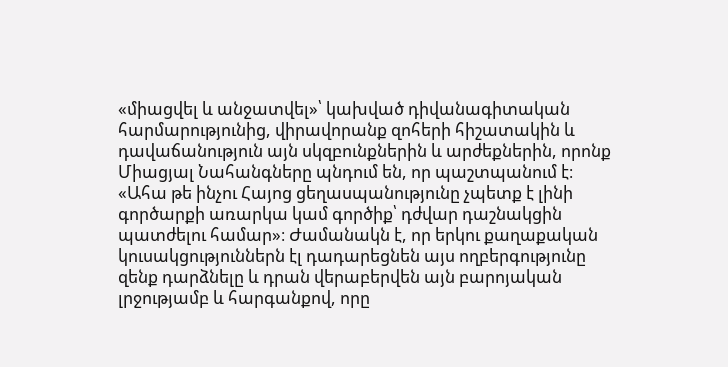«միացվել և անջատվել»՝ կախված դիվանագիտական հարմարությունից, վիրավորանք զոհերի հիշատակին և դավաճանություն այն սկզբունքներին և արժեքներին, որոնք Միացյալ Նահանգները պնդում են, որ պաշտպանում է։
«Ահա թե ինչու Հայոց ցեղասպանությունը չպետք է լինի գործարքի առարկա կամ գործիք՝ դժվար դաշնակցին պատժելու համար»։ Ժամանակն է, որ երկու քաղաքական կուսակցություններն էլ դադարեցնեն այս ողբերգությունը զենք դարձնելը և դրան վերաբերվեն այն բարոյական լրջությամբ և հարգանքով, որը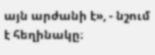այն արժանի է», - նշում է հեղինակը։